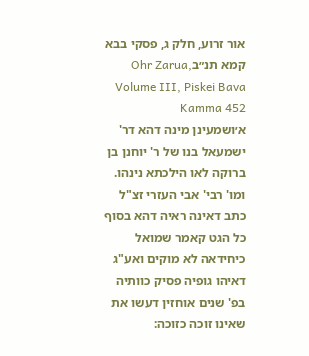אור זרוע, חלק ג, פסקי בבא קמא תנ״בOhr Zarua, Volume III, Piskei Bava Kamma 452
א׳ושמעינן מינה דהא דר' ישמעאל בנו של ר' יוחנן בן ברוקה לאו הילכתא נינהו. ומו' רבי' אבי העזרי זצ"ל כתב דאינה ראיה דהא בסוף כל הגט קאמר שמואל כיחידאה לא מוקים ואע"ג דאיהו גופיה פסיק כוותיה בפ' שנים אוחזין דעשו את שאינו זוכה כזוכה: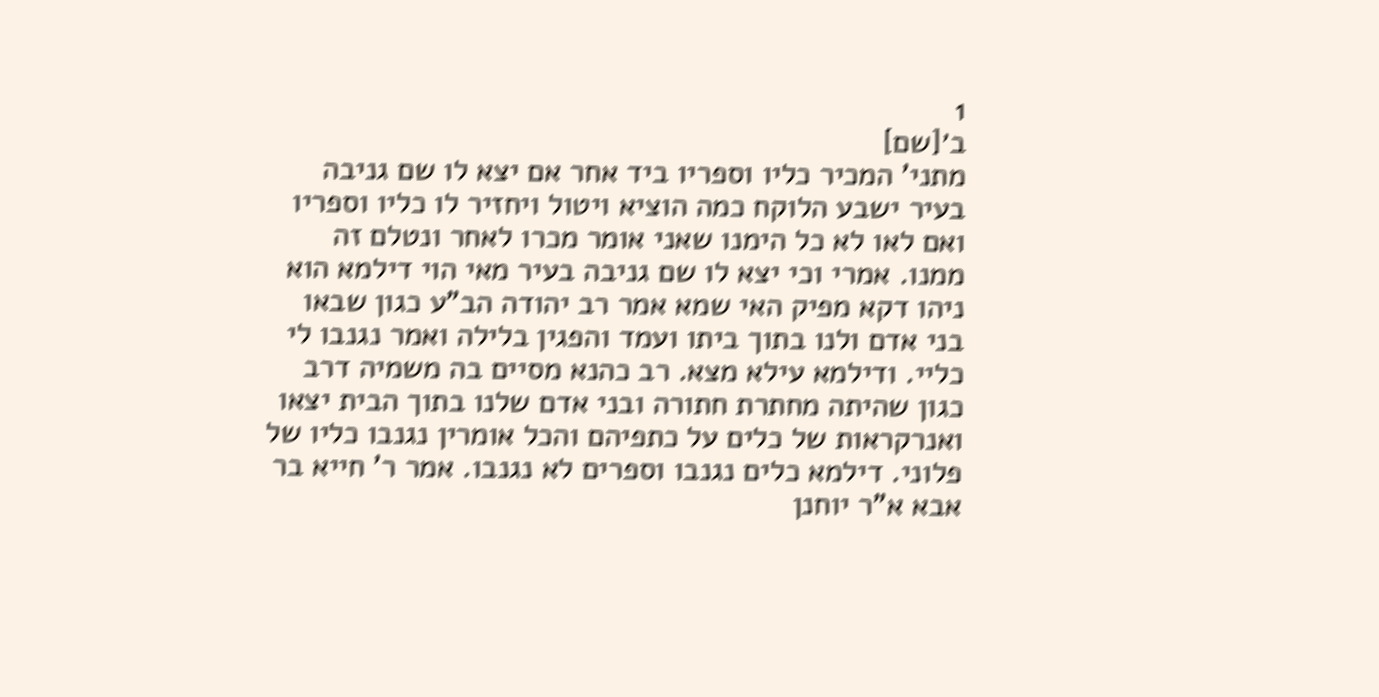1
ב׳[שם]
מתני' המכיר כליו וספריו ביד אחר אם יצא לו שם גניבה בעיר ישבע הלוקח כמה הוציא ויטול ויחזיר לו כליו וספריו ואם לאו לא כל הימנו שאני אומר מכרו לאחר ונטלם זה ממנו. אמרי וכי יצא לו שם גניבה בעיר מאי הוי דילמא הוא ניהו דקא מפיק האי שמא אמר רב יהודה הב"ע כגון שבאו בני אדם ולנו בתוך ביתו ועמד והפגין בלילה ואמר נגנבו לי כליי. ודילמא עילא מצא. רב כהנא מסיים בה משמיה דרב כגון שהיתה מחתרת חתורה ובני אדם שלנו בתוך הבית יצאו ואנרקראות של כלים על כתפיהם והכל אומרין נגנבו כליו של פלוני. דילמא כלים נגנבו וספרים לא נגנבו. אמר ר' חייא בר אבא א"ר יוחנן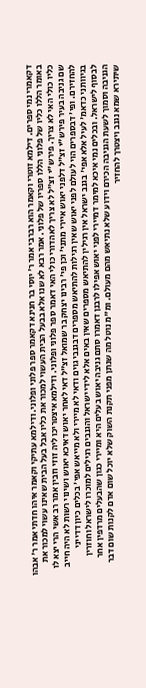דקאמרי נמי ספרים. דילמא זוטרי וקאמר הוא רברבי אמר ר' יוסי בר חנינא דקאמר ספר פלוני ופלוני. ודילמא עתיקי וקאמר איהו חדתי אמר ר' אבהו באומר הללו כליו של פלוני הללו ספריו של פלוני. אמר רבא לא שנו אלא בבעל הבית העשוי למכור את כליו אבל בעל הבית שאינו עשוי למכור את כליו כולי האי לא צריך. פירש"י זצ"ל לא צריך לאהדורי כולי האי דאמר ספר פלוני ופלוני. ודילמא איצטריכו ליה זוזי וזבין אמר רב אשי הרי יצא לו שם גניבה בעיר פירש"י זצ"ל דלפני יאוש איירי מתני' וכן פי' רבינו יצחק בר שמואל זצ"ל דאי לאחר יאוש דאיכא יאוש ושינוי רשות לא היה חייב להחזירם. ופי' דבספרים הוי לעולם לפני יאוש שאין רגילות להתיאש מספרים דבגנבי גוים ודאי לא מיירי ולא מייאש אפי' בכלים כיון דדייני בגיוותני כדאמ' לעיל אלא אפי' בגנב ישראל אין רגילין להתיאש מספרים שאין באים אלא לידי ישראל והגנבים רגילים למוכרו לישראל וחוזרין לבסוף לישראל. ובכלים נמי איכא למימר דמיירי לפני יאוש אפילו לרבנן דאמרו סתם גניבה יאוש בעלים היא ומיירי כגון שהבעלים מרדפין אחר הגניבה וסמוך לשעת הגניבה הכירם וידוע שלא נתיאש מהם מעולם. ומ"מ נוטל מה שנתן מפני תקנת השוק שלא יוכל שום אדם לקנות שום דבר שיתירא שמא נגנב ויצטרך להחזיר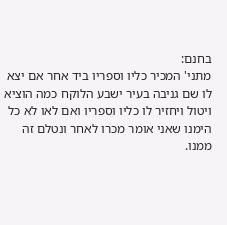בחנם:
מתני' המכיר כליו וספריו ביד אחר אם יצא לו שם גניבה בעיר ישבע הלוקח כמה הוציא ויטול ויחזיר לו כליו וספריו ואם לאו לא כל הימנו שאני אומר מכרו לאחר ונטלם זה ממנו.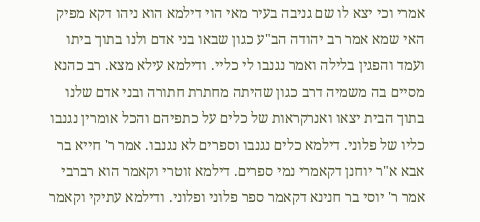אמרי וכי יצא לו שם גניבה בעיר מאי הוי דילמא הוא ניהו דקא מפיק האי שמא אמר רב יהודה הב"ע כגון שבאו בני אדם ולנו בתוך ביתו ועמד והפגין בלילה ואמר נגנבו לי כליי. ודילמא עילא מצא. רב כהנא מסיים בה משמיה דרב כגון שהיתה מחתרת חתורה ובני אדם שלנו בתוך הבית יצאו ואנרקראות של כלים על כתפיהם והכל אומרין נגנבו כליו של פלוני. דילמא כלים נגנבו וספרים לא נגנבו. אמר ר' חייא בר אבא א"ר יוחנן דקאמרי נמי ספרים. דילמא זוטרי וקאמר הוא רברבי אמר ר' יוסי בר חנינא דקאמר ספר פלוני ופלוני. ודילמא עתיקי וקאמר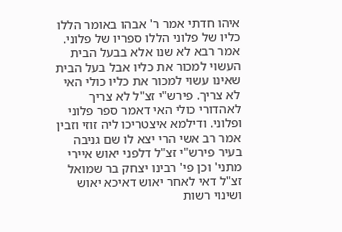איהו חדתי אמר ר' אבהו באומר הללו כליו של פלוני הללו ספריו של פלוני. אמר רבא לא שנו אלא בבעל הבית העשוי למכור את כליו אבל בעל הבית שאינו עשוי למכור את כליו כולי האי לא צריך. פירש"י זצ"ל לא צריך לאהדורי כולי האי דאמר ספר פלוני ופלוני. ודילמא איצטריכו ליה זוזי וזבין אמר רב אשי הרי יצא לו שם גניבה בעיר פירש"י זצ"ל דלפני יאוש איירי מתני' וכן פי' רבינו יצחק בר שמואל זצ"ל דאי לאחר יאוש דאיכא יאוש ושינוי רשות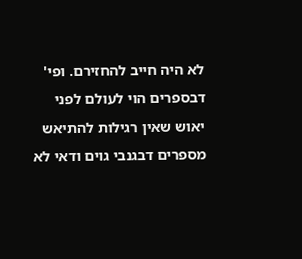לא היה חייב להחזירם. ופי' דבספרים הוי לעולם לפני יאוש שאין רגילות להתיאש מספרים דבגנבי גוים ודאי לא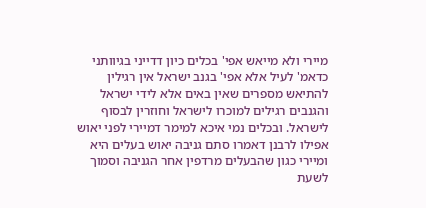מיירי ולא מייאש אפי' בכלים כיון דדייני בגיוותני כדאמ' לעיל אלא אפי' בגנב ישראל אין רגילין להתיאש מספרים שאין באים אלא לידי ישראל והגנבים רגילים למוכרו לישראל וחוזרין לבסוף לישראל. ובכלים נמי איכא למימר דמיירי לפני יאוש אפילו לרבנן דאמרו סתם גניבה יאוש בעלים היא ומיירי כגון שהבעלים מרדפין אחר הגניבה וסמוך לשעת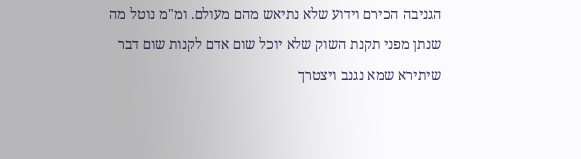הגניבה הכירם וידוע שלא נתיאש מהם מעולם. ומ"מ נוטל מה שנתן מפני תקנת השוק שלא יוכל שום אדם לקנות שום דבר שיתירא שמא נגנב ויצטרך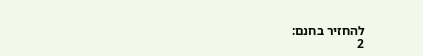להחזיר בחנם:
2